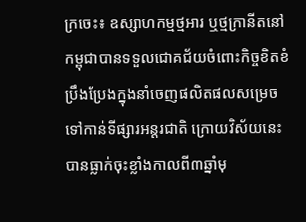ក្រចេះ៖ ឧស្សាហកម្មថ្មអារ ឬថ្មក្រានីតនៅកម្ពុជាបានទទួលជោគជ័យចំពោះកិច្ចខិតខំប្រឹងប្រែងក្នុងនាំចេញផលិតផលសម្រេចទៅកាន់ទីផ្សារអន្ដរជាតិ ក្រោយវិស័យនេះបានធ្លាក់ចុះខ្លាំងកាលពី៣ឆ្នាំមុ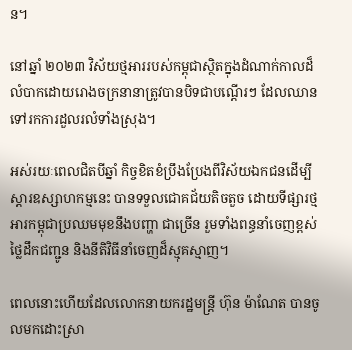ន។

នៅឆ្នាំ ២០២៣ វិស័យថ្មអាររបស់កម្ពុជាស្ថិតក្នុងដំណាក់កាលដ៏លំបាកដោយរោងចក្រនានាត្រូវបានបិទជាបណ្តើរៗ ដែលឈានទៅរកការដួលរលំទាំងស្រុង។

អស់រយៈពេលជិតបីឆ្នាំ កិច្ចខិតខំប្រឹងប្រែងពីវិស័យឯកជនដើម្បីស្តារឧស្សាហកម្មនេះ បានទទួលជោគជ័យតិចតួច ដោយទីផ្សារថ្មអារកម្ពុជាប្រឈមមុខនឹងបញ្ហា ជាច្រើន រួមទាំងពន្ធនាំចេញខ្ពស់ ថ្លៃដឹកជញ្ជូន និងនីតិវិធីនាំចេញដ៏ស្មុគស្មាញ។

ពេលនោះហើយដែលលោកនាយករដ្ឋមន្ត្រី ហ៊ុន ម៉ាណែត បានចូលមកដោះស្រា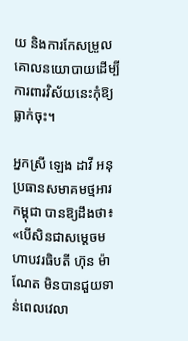យ និងការកែសម្រួលគោលនយោបាយដើម្បីការពារវិស័យនេះកុំឱ្យធ្លាក់ចុះ។

អ្នកស្រី ឡេង ដាវី អនុប្រធានសមាគមថ្មអារកម្ពុជា បានឱ្យដឹងថា៖ «បើសិនជាសម្ដេចមហាបវរធិបតី ហ៊ុន ម៉ាណែត មិនបានជួយទាន់ពេលវេលា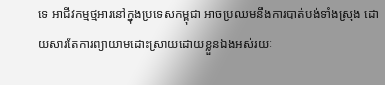ទេ អាជីវកម្មថ្មអារនៅក្នុងប្រទេសកម្ពុជា អាចប្រឈមនឹងការបាត់បង់ទាំងស្រុង ដោយសារតែការព្យាយាមដោះស្រាយដោយខ្លួនឯងអស់រយៈ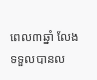ពេល៣ឆ្នាំ លែងទទួលបានល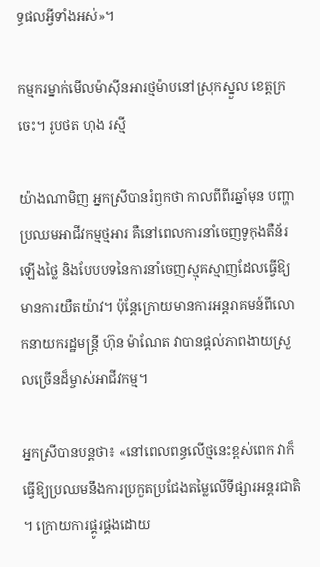ទ្ធផលអ្វីទាំងអស់»។

កម្មករម្នាក់មើលម៉ាស៊ីនអារថ្មម៉ាបនៅស្រុកស្នួល ខេត្តក្រចេះ។ រូបថត ហុង រស្មី

យ៉ាងណាមិញ អ្នកស្រីបានរំឭកថា កាលពីពីរឆ្នាំមុន បញ្ហាប្រឈមអាជីវកម្មថ្មអារ គឺនៅពេលការនាំចេញទូកុងតឺន័រឡើងថ្លៃ និងបែបបទនៃការនាំចេញស្មុគស្មាញដែលធ្វើឱ្យមានការយឺតយ៉ាវ។ ប៉ុន្ដែក្រោយមានការអន្ដរាគមន៍ពីលោកនាយករដ្ឋមន្ដ្រី ហ៊ុន ម៉ាណែត វាបានផ្ដល់ភាពងាយស្រួលច្រើនដ៏ម្ចាស់អាជីវកម្ម។

អ្នកស្រីបានបន្ដថា៖ «នៅពេលពន្ធលើថ្មនេះខ្ពស់ពេក វាក៏ធ្វើឱ្យប្រឈមនឹងការប្រកួតប្រជែងតម្លៃលើទីផ្សារអន្ដរជាតិ។ ក្រោយការផ្គូរផ្គងដោយ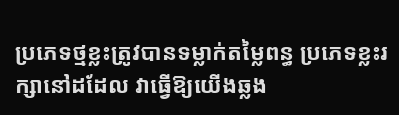ប្រភេទថ្មខ្លះត្រូវបានទម្លាក់តម្លៃពន្ធ ប្រភេទខ្លះរក្សានៅដដែល វាធ្វើឱ្យយើងឆ្លង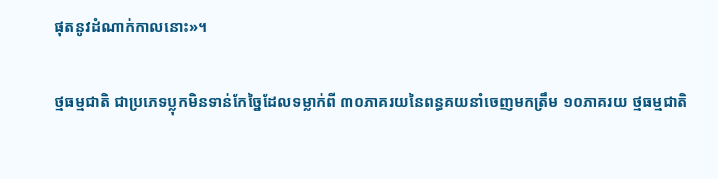ផុតនូវដំណាក់កាលនោះ»។

ថ្មធម្មជាតិ ជាប្រភេទប្លុកមិនទាន់កែច្នៃដែលទម្លាក់ពី ៣០ភាគរយនៃពន្ធគយនាំចេញមកត្រឹម ១០ភាគរយ ថ្មធម្មជាតិ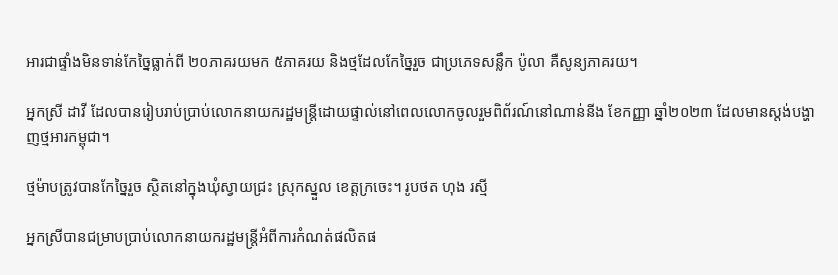អារជាផ្ទាំងមិនទាន់កែច្នៃធ្លាក់ពី ២០ភាគរយមក ៥ភាគរយ និងថ្មដែលកែច្នៃរួច ជាប្រភេទសន្លឹក ប៉ូលា គឺសូន្យភាគរយ។

អ្នកស្រី ដាវី ដែលបានរៀបរាប់ប្រាប់លោកនាយករដ្ឋមន្ដ្រីដោយផ្ទាល់នៅពេលលោកចូលរួមពិព័រណ៍នៅណាន់នីង ខែកញ្ញា ឆ្នាំ២០២៣ ដែលមានស្ដង់បង្ហាញថ្មអារកម្ពុជា។

ថ្មម៉ាបត្រូវបានកែច្នៃរួច ស្ថិតនៅក្នុងឃុំស្វាយជ្រះ ស្រុកស្នួល ខេត្ដក្រចេះ។ រូបថត ហុង រស្មី

អ្នកស្រីបានជម្រាបប្រាប់លោកនាយករដ្ឋមន្ដ្រីអំពីការកំណត់ផលិតផ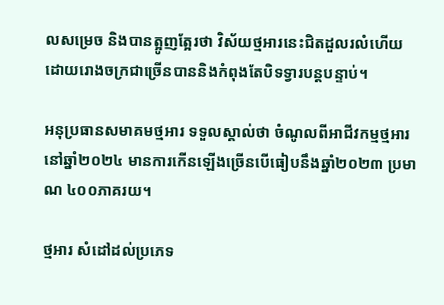លសម្រេច និងបានត្អូញត្អែរថា វិស័យថ្មអារនេះជិតដួលរលំហើយ ដោយរោងចក្រជាច្រើនបាននិងកំពុងតែបិទទ្វារបន្ដបន្ទាប់។

អនុប្រធានសមាគមថ្មអារ ទទួលស្គាល់ថា ចំណូលពីអាជីវកម្មថ្មអារនៅឆ្នាំ២០២៤ មានការកើនឡើងច្រើនបើធៀបនឹងឆ្នាំ២០២៣ ប្រមាណ ៤០០ភាគរយ។

ថ្មអារ សំដៅដល់ប្រភេទ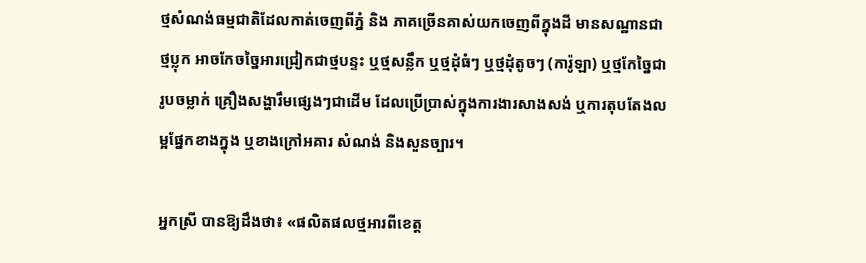ថ្មសំណង់ធម្មជាតិដែលកាត់ចេញពីភ្នំ និង ភាគច្រើនគាស់យកចេញពីក្នុងដី មានសណ្ឋានជាថ្មប្លុក អាចកែចច្នៃអារជ្រៀកជាថ្មបន្ទះ ឬថ្មសន្លឹក ឬថ្មដុំធំៗ ឬថ្មដុំតូចៗ (ការ៉ូឡា) ឬថ្មកែច្នៃជារូបចម្លាក់ គ្រឿងសង្ហារឹមផ្សេងៗជាដើម ដែលប្រើប្រាស់ក្នុងការងារសាងសង់ ឬការតុបតែងលម្អផ្នែកខាងក្នុង ឬខាងក្រៅអគារ សំណង់ និងសួនច្បារ។

អ្នកស្រី បានឱ្យដឹងថា៖ «ផលិតផលថ្មអារពីខេត្ដ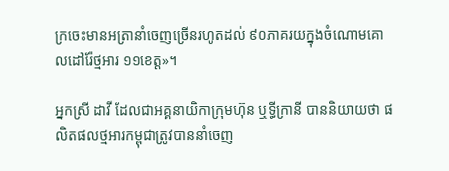ក្រចេះមានអត្រានាំចេញច្រើនរហូតដល់ ៩០ភាគរយក្នុងចំណោមគោលដៅរ៉ែថ្មអារ ១១ខេត្ដ»។

អ្នកស្រី ដាវី ដែលជាអគ្គនាយិកាក្រុមហ៊ុន ឬទ្ធីក្រានី បាននិយាយថា ផលិតផលថ្មអារកម្ពុជាត្រូវបាននាំចេញ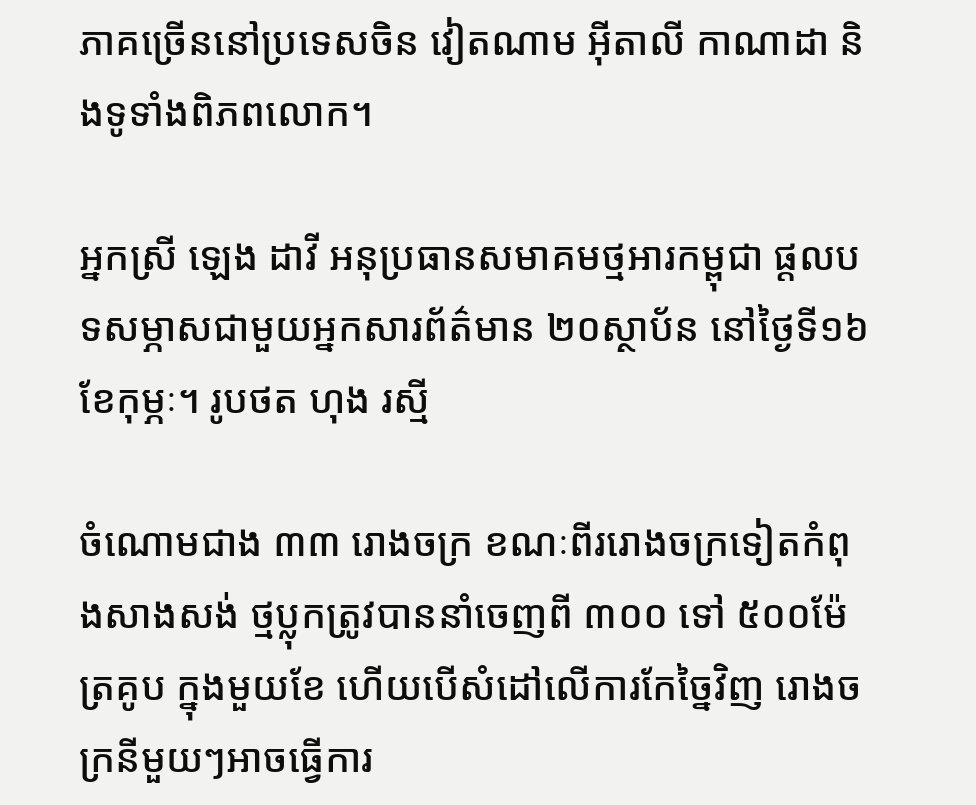ភាគច្រើននៅប្រទេសចិន វៀតណាម អ៊ីតាលី កាណាដា និងទូទាំងពិភពលោក។

អ្នកស្រី ឡេង ដាវី អនុប្រធានសមាគមថ្មអារកម្ពុជា ផ្ដលបទសម្ភាសជាមួយអ្នកសារព័ត៌មាន ២០ស្ថាប័ន នៅថ្ងៃទី១៦ ខែកុម្ភៈ។ រូបថត ហុង រស្មី

ចំណោមជាង ៣៣ រោងចក្រ ខណៈពីររោងចក្រទៀតកំពុងសាងសង់ ថ្មប្លុកត្រូវបាននាំចេញពី ៣០០ ទៅ ៥០០ម៉ែត្រគូប ក្នុងមួយខែ ហើយបើសំដៅលើការកែច្នៃវិញ រោងចក្រនីមួយៗអាចធ្វើការ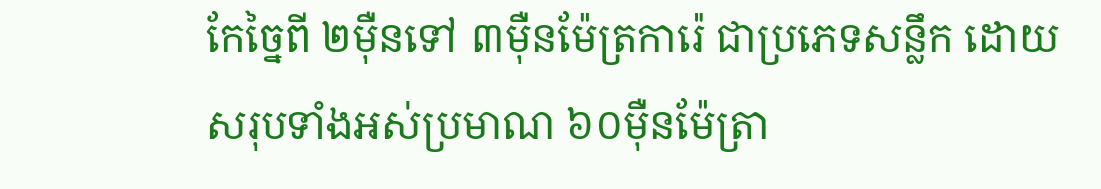កែច្នៃពី ២ម៉ឺនទៅ ៣ម៉ឺនម៉ែត្រការ៉េ ជាប្រភេទសន្លឹក ដោយសរុបទាំងអស់ប្រមាណ ៦០ម៉ឺនម៉ែត្រា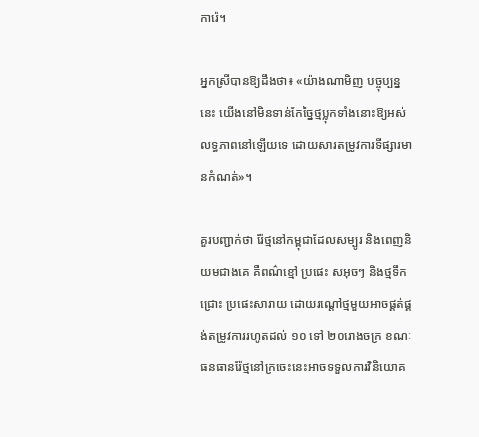ការ៉េ។

អ្នកស្រីបានឱ្យដឹងថា៖ «យ៉ាងណាមិញ បច្ចុប្បន្ននេះ យើងនៅមិនទាន់កែច្នៃថ្មប្លុកទាំងនោះឱ្យអស់លទ្ធភាពនៅឡើយទេ ដោយសារតម្រូវការទីផ្សារមានកំណត់»។

គួរបញ្ជាក់ថា រ៉ែថ្មនៅកម្ពុជាដែលសម្បូរ និងពេញនិយមជាងគេ គឺពណ៌ខ្មៅ ប្រផេះ សអុចៗ និងថ្មទឹកជ្រោះ ប្រផេះសារាយ ដោយរណ្ដៅថ្មមួយអាចផ្គត់ផ្គង់តម្រូវការរហូតដល់ ១០ ទៅ ២០រោងចក្រ ខណៈធនធានរ៉ែថ្មនៅក្រចេះនេះអាចទទួលការវិនិយោគ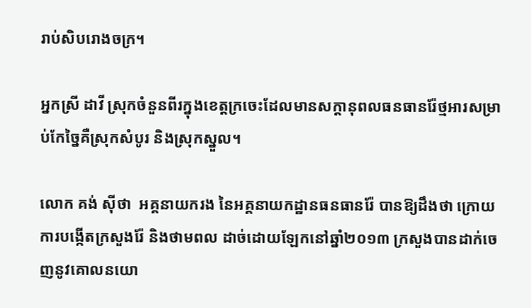រាប់សិបរោងចក្រ។

អ្នកស្រី ដាវី ស្រុកចំនួនពីរក្នុងខេត្តក្រចេះដែលមានសក្តានុពលធនធានរ៉ែថ្មអារសម្រាប់កែច្នៃគឺស្រុកសំបូរ និងស្រុកស្នួល។

លោក គង់ ស៊ីថា  អគ្គនាយករង នៃអគ្គនាយកដ្ឋានធនធានរ៉ែ បានឱ្យដឹងថា ក្រោយការបង្កើតក្រសួងរ៉ែ និងថាមពល ដាច់ដោយឡែកនៅឆ្នាំ២០១៣ ក្រសួងបានដាក់ចេញនូវគោលនយោ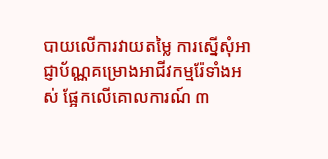បាយលើការវាយតម្លៃ ការស្នើសុំអាជ្ញាប័ណ្ណគម្រោងអាជីវកម្មរ៉ែទាំងអស់ ផ្អែកលើគោលការណ៍ ៣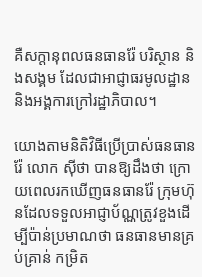គឺសក្ដានុពលធនធានរ៉ែ បរិស្ថាន និងសង្គម ដែលជាអាជ្ញាធរមូលដ្ឋាន និងអង្គការក្រៅរដ្ឋាភិបាល។

យោងតាមនិតិវិធីប្រើប្រាស់ធនធានរ៉ែ លោក ស៊ីថា បានឱ្យដឹងថា ក្រោយពេលរកឃើញធនធានរ៉ែ ក្រុមហ៊ុនដែលទទួលអាជ្ញាប័ណ្ណត្រូវខួងដើម្បីប៉ាន់ប្រមាណថា ធនធានមានគ្រប់គ្រាន់ កម្រិត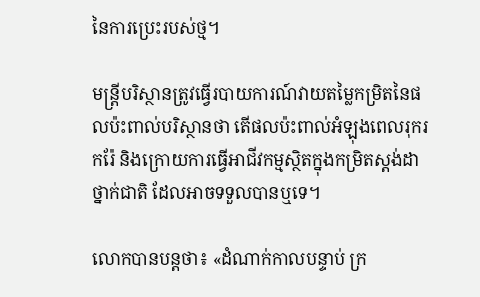នៃការប្រេះរបស់ថ្ម។

មន្ដ្រីបរិស្ថានត្រូវធ្វើរបាយការណ៍វាយតម្លៃកម្រិតនៃផលប៉ះពាល់បរិស្ថានថា តើផលប៉ះពាល់អំឡុងពេលរុករករ៉ែ និងក្រោយការធ្វើអាជីវកម្មស្ថិតក្នុងកម្រិតស្ដង់ដាថ្នាក់ជាតិ ដែលអាចទទួលបានឬទេ។

លោកបានបន្ដថា៖ «ដំណាក់កាលបន្ទាប់ ក្រ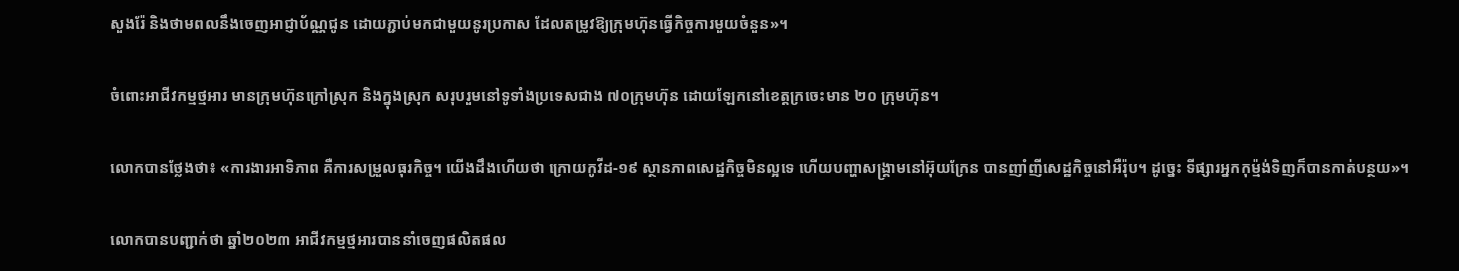សួងរ៉ែ និងថាមពលនឹងចេញអាជ្ញាប័ណ្ណជូន ដោយភ្ជាប់មកជាមួយនូរប្រកាស ដែលតម្រូវឱ្យក្រុមហ៊ុនធ្វើកិច្ចការមួយចំនួន»។

ចំពោះអាជីវកម្មថ្មអារ មានក្រុមហ៊ុនក្រៅស្រុក និងក្នុងស្រុក សរុបរួមនៅទូទាំងប្រទេសជាង ៧០ក្រុមហ៊ុន ដោយឡែកនៅខេត្ដក្រចេះមាន ២០ ក្រុមហ៊ុន។

លោកបានថ្លែងថា៖ «ការងារអាទិភាព គឺការសម្រួលធុរកិច្ច។ យើងដឹងហើយថា ក្រោយកូវីដ-១៩ ស្ថានភាពសេដ្ឋកិច្ចមិនល្អទេ ហើយបញ្ហាសង្គ្រាមនៅអ៊ុយក្រែន បានញាំញីសេដ្ឋកិច្ចនៅអឺរ៉ុប។ ដូច្នេះ ទីផ្សារអ្នកកុម្ម៉ង់ទិញក៏បានកាត់បន្ថយ»។

លោកបានបញ្ជាក់ថា ឆ្នាំ២០២៣ អាជីវកម្មថ្មអារបាននាំចេញផលិតផល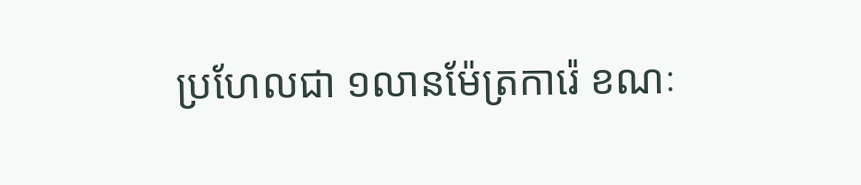ប្រហែលជា ១លានម៉ែត្រការ៉េ ខណៈ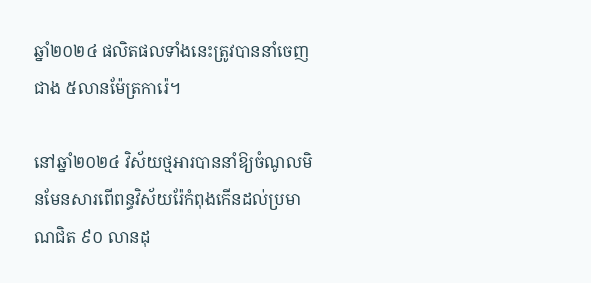ឆ្នាំ២០២៤ ផលិតផលទាំងនេះត្រូវបាននាំចេញជាង ៥លានម៉ែត្រការ៉េ។

នៅឆ្នាំ២០២៤ វិស័យថ្មអារបាននាំឱ្យចំណូលមិនមែនសារពើពន្ធវិស័យរ៉ែកំពុងកើនដល់ប្រមាណជិត ៩០ លានដុ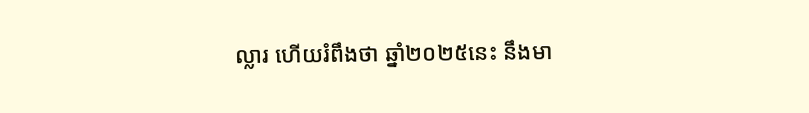ល្លារ ហើយរំពឹងថា ឆ្នាំ២០២៥នេះ នឹងមា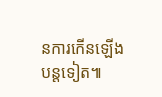នការកើនឡើងបន្ដទៀត៕